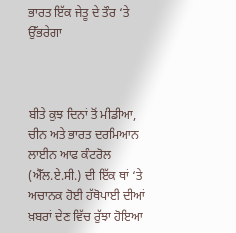ਭਾਰਤ ਇੱਕ ਜੇਤੂ ਦੇ ਤੌਰ ‘ਤੇ ਉੱਭਰੇਗਾ



ਬੀਤੇ ਕੁਝ ਦਿਨਾਂ ਤੋਂ ਮੀਡੀਆ, ਚੀਨ ਅਤੇ ਭਾਰਤ ਦਰਮਿਆਨ ਲਾਈਨ ਆਫ ਕੰਟਰੋਲ (ਐੱਲ.ਏ.ਸੀ.) ਦੀ ਇੱਕ ਥਾਂ ‘ਤੇ ਅਚਾਨਕ ਹੋਈ ਹੱਥੋਪਾਈ ਦੀਆਂ ਖ਼ਬਰਾਂ ਦੇਣ ਵਿੱਚ ਰੁੱਝਾ ਹੋਇਆ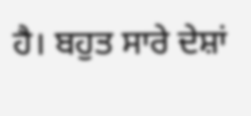ਹੈ। ਬਹੁਤ ਸਾਰੇ ਦੇਸ਼ਾਂ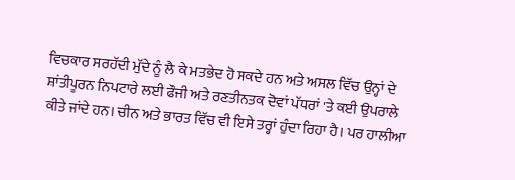ਵਿਚਕਾਰ ਸਰਹੱਦੀ ਮੁੱਦੇ ਨੂੰ ਲੈ ਕੇ ਮਤਭੇਦ ਹੋ ਸਕਦੇ ਹਨ ਅਤੇ ਅਸਲ ਵਿੱਚ ਉਨ੍ਹਾਂ ਦੇ ਸ਼ਾਂਤੀਪੂਰਨ ਨਿਪਟਾਰੇ ਲਈ ਫੌਜੀ ਅਤੇ ਰਣਤੀਨਤਕ ਦੋਵਾਂ ਪੱਧਰਾਂ 'ਤੇ ਕਈ ਉਪਰਾਲੇ ਕੀਤੇ ਜਾਂਦੇ ਹਨ। ਚੀਨ ਅਤੇ ਭਾਰਤ ਵਿੱਚ ਵੀ ਇਸੇ ਤਰ੍ਹਾਂ ਹੁੰਦਾ ਰਿਹਾ ਹੈ। ਪਰ ਹਾਲੀਆ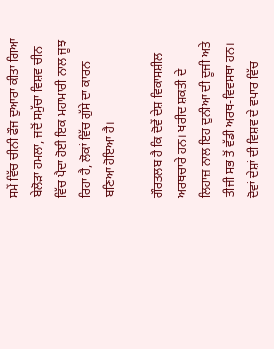ਸਮੇਂ ਵਿੱਚ ਚੀਨੀ ਫੌਜ ਦੁਆਰਾ ਕੀਤਾ ਗਿਆ ਬੇਲੋੜਾ ਹਮਲਾ, ਜਦੋਂ ਸਮੁੱਚਾ ਵਿਸ਼ਵ ਚੀਨ ਵਿੱਚ ਪੈਦਾ ਹੋਈ ਇਕ ਮਹਾਮਾਰੀ ਨਾਲ ਜੂਝ ਰਿਹਾ ਹੈ, ਲੋਕਾਂ ਵਿੱਚ ਗੁੱਸੇ ਦਾ ਕਾਰਨ ਬਣਿਆ ਹੋਇਆ ਹੈ।

ਗੌਰਤਲਬ ਹੈ ਕਿ ਦੋਵੇਂ ਦੇਸ਼ ਵਿਕਾਸਸ਼ੀਲ ਅਰਥਚਾਰੇ ਹਨ। ਖਰੀਦ ਸ਼ਕਤੀ ਦੇ ਲਿਹਾਜ਼ ਨਾਲ ਇਹ ਦੁਨੀਆ ਦੀ ਦੂਜੀ ਅਤੇ ਤੀਜੀ ਸਭ ਤੋਂ ਵੱਡੀ ਅਰਥ-ਵਿਵਸਥਾ ਹਨ। ਦੋਵਾਂ ਦੇਸ਼ਾਂ ਦੀ ਵਿਸ਼ਵ ਦੇ ਵਪਾਰ ਵਿੱਚ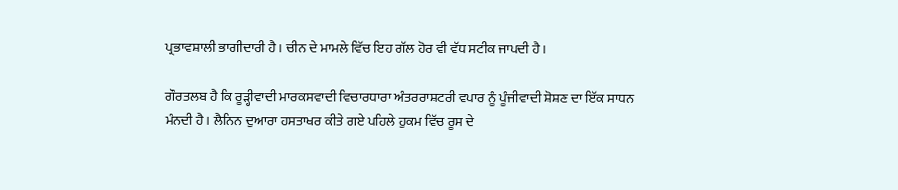ਪ੍ਰਭਾਵਸ਼ਾਲੀ ਭਾਗੀਦਾਰੀ ਹੈ। ਚੀਨ ਦੇ ਮਾਮਲੇ ਵਿੱਚ ਇਹ ਗੱਲ ਹੋਰ ਵੀ ਵੱਧ ਸਟੀਕ ਜਾਪਦੀ ਹੈ।

ਗੌਰਤਲਬ ਹੈ ਕਿ ਰੂੜ੍ਹੀਵਾਦੀ ਮਾਰਕਸਵਾਦੀ ਵਿਚਾਰਧਾਰਾ ਅੰਤਰਰਾਸ਼ਟਰੀ ਵਪਾਰ ਨੂੰ ਪੂੰਜੀਵਾਦੀ ਸ਼ੋਸ਼ਣ ਦਾ ਇੱਕ ਸਾਧਨ ਮੰਨਦੀ ਹੈ। ਲੈਨਿਨ ਦੁਆਰਾ ਹਸਤਾਖਰ ਕੀਤੇ ਗਏ ਪਹਿਲੇ ਹੁਕਮ ਵਿੱਚ ਰੂਸ ਦੇ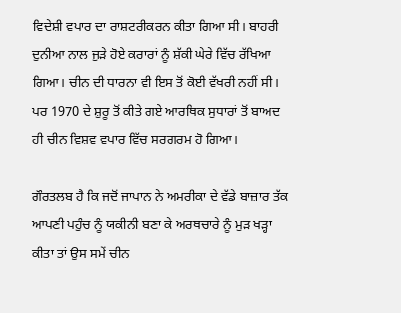ਵਿਦੇਸ਼ੀ ਵਪਾਰ ਦਾ ਰਾਸ਼ਟਰੀਕਰਨ ਕੀਤਾ ਗਿਆ ਸੀ। ਬਾਹਰੀ ਦੁਨੀਆ ਨਾਲ ਜੁੜੇ ਹੋਏ ਕਰਾਰਾਂ ਨੂੰ ਸ਼ੱਕੀ ਘੇਰੇ ਵਿੱਚ ਰੱਖਿਆ ਗਿਆ। ਚੀਨ ਦੀ ਧਾਰਨਾ ਵੀ ਇਸ ਤੋਂ ਕੋਈ ਵੱਖਰੀ ਨਹੀਂ ਸੀ। ਪਰ 1970 ਦੇ ਸ਼ੁਰੂ ਤੋਂ ਕੀਤੇ ਗਏ ਆਰਥਿਕ ਸੁਧਾਰਾਂ ਤੋਂ ਬਾਅਦ ਹੀ ਚੀਨ ਵਿਸ਼ਵ ਵਪਾਰ ਵਿੱਚ ਸਰਗਰਮ ਹੋ ਗਿਆ।

ਗੌਰਤਲਬ ਹੈ ਕਿ ਜਦੋਂ ਜਾਪਾਨ ਨੇ ਅਮਰੀਕਾ ਦੇ ਵੱਡੇ ਬਾਜ਼ਾਰ ਤੱਕ ਆਪਣੀ ਪਹੁੰਚ ਨੂੰ ਯਕੀਨੀ ਬਣਾ ਕੇ ਅਰਥਚਾਰੇ ਨੂੰ ਮੁੜ ਖੜ੍ਹਾ ਕੀਤਾ ਤਾਂ ਉਸ ਸਮੇਂ ਚੀਨ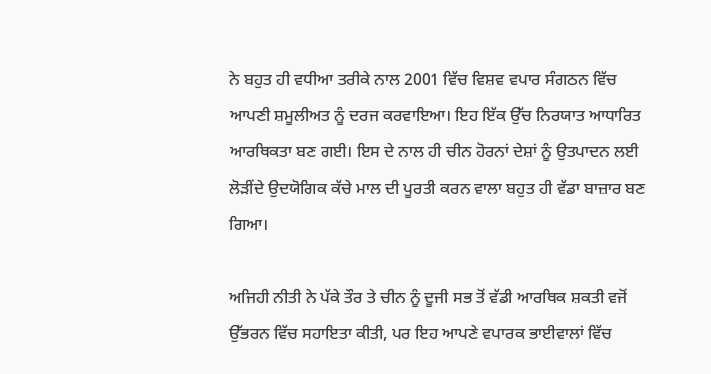ਨੇ ਬਹੁਤ ਹੀ ਵਧੀਆ ਤਰੀਕੇ ਨਾਲ 2001 ਵਿੱਚ ਵਿਸ਼ਵ ਵਪਾਰ ਸੰਗਠਨ ਵਿੱਚ ਆਪਣੀ ਸ਼ਮੂਲੀਅਤ ਨੂੰ ਦਰਜ ਕਰਵਾਇਆ। ਇਹ ਇੱਕ ਉੱਚ ਨਿਰਯਾਤ ਆਧਾਰਿਤ ਆਰਥਿਕਤਾ ਬਣ ਗਈ। ਇਸ ਦੇ ਨਾਲ ਹੀ ਚੀਨ ਹੋਰਨਾਂ ਦੇਸ਼ਾਂ ਨੂੰ ਉਤਪਾਦਨ ਲਈ ਲੋੜੀਂਦੇ ਉਦਯੋਗਿਕ ਕੱਚੇ ਮਾਲ ਦੀ ਪੂਰਤੀ ਕਰਨ ਵਾਲਾ ਬਹੁਤ ਹੀ ਵੱਡਾ ਬਾਜ਼ਾਰ ਬਣ ਗਿਆ।

ਅਜਿਹੀ ਨੀਤੀ ਨੇ ਪੱਕੇ ਤੌਰ ਤੇ ਚੀਨ ਨੂੰ ਦੂਜੀ ਸਭ ਤੋਂ ਵੱਡੀ ਆਰਥਿਕ ਸ਼ਕਤੀ ਵਜੋਂ ਉੱਭਰਨ ਵਿੱਚ ਸਹਾਇਤਾ ਕੀਤੀ, ਪਰ ਇਹ ਆਪਣੇ ਵਪਾਰਕ ਭਾਈਵਾਲਾਂ ਵਿੱਚ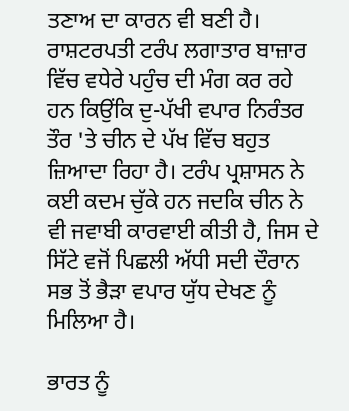ਤਣਾਅ ਦਾ ਕਾਰਨ ਵੀ ਬਣੀ ਹੈ। ਰਾਸ਼ਟਰਪਤੀ ਟਰੰਪ ਲਗਾਤਾਰ ਬਾਜ਼ਾਰ ਵਿੱਚ ਵਧੇਰੇ ਪਹੁੰਚ ਦੀ ਮੰਗ ਕਰ ਰਹੇ ਹਨ ਕਿਉਂਕਿ ਦੁ-ਪੱਖੀ ਵਪਾਰ ਨਿਰੰਤਰ ਤੌਰ 'ਤੇ ਚੀਨ ਦੇ ਪੱਖ ਵਿੱਚ ਬਹੁਤ ਜ਼ਿਆਦਾ ਰਿਹਾ ਹੈ। ਟਰੰਪ ਪ੍ਰਸ਼ਾਸਨ ਨੇ ਕਈ ਕਦਮ ਚੁੱਕੇ ਹਨ ਜਦਕਿ ਚੀਨ ਨੇ ਵੀ ਜਵਾਬੀ ਕਾਰਵਾਈ ਕੀਤੀ ਹੈ, ਜਿਸ ਦੇ ਸਿੱਟੇ ਵਜੋਂ ਪਿਛਲੀ ਅੱਧੀ ਸਦੀ ਦੌਰਾਨ ਸਭ ਤੋਂ ਭੈੜਾ ਵਪਾਰ ਯੁੱਧ ਦੇਖਣ ਨੂੰ ਮਿਲਿਆ ਹੈ।

ਭਾਰਤ ਨੂੰ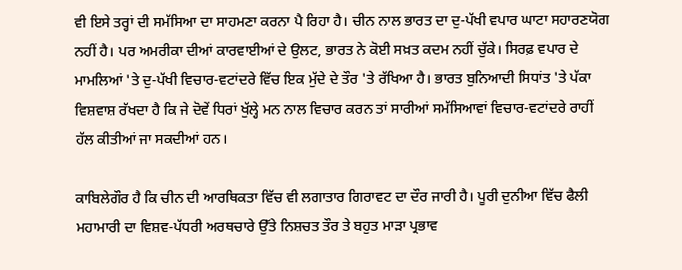ਵੀ ਇਸੇ ਤਰ੍ਹਾਂ ਦੀ ਸਮੱਸਿਆ ਦਾ ਸਾਹਮਣਾ ਕਰਨਾ ਪੈ ਰਿਹਾ ਹੈ। ਚੀਨ ਨਾਲ ਭਾਰਤ ਦਾ ਦੁ-ਪੱਖੀ ਵਪਾਰ ਘਾਟਾ ਸਹਾਰਣਯੋਗ ਨਹੀਂ ਹੈ। ਪਰ ਅਮਰੀਕਾ ਦੀਆਂ ਕਾਰਵਾਈਆਂ ਦੇ ਉਲਟ, ਭਾਰਤ ਨੇ ਕੋਈ ਸਖ਼ਤ ਕਦਮ ਨਹੀਂ ਚੁੱਕੇ। ਸਿਰਫ਼ ਵਪਾਰ ਦੇ ਮਾਮਲਿਆਂ 'ਤੇ ਦੁ-ਪੱਖੀ ਵਿਚਾਰ-ਵਟਾਂਦਰੇ ਵਿੱਚ ਇਕ ਮੁੱਦੇ ਦੇ ਤੌਰ 'ਤੇ ਰੱਖਿਆ ਹੈ। ਭਾਰਤ ਬੁਨਿਆਦੀ ਸਿਧਾਂਤ 'ਤੇ ਪੱਕਾ ਵਿਸ਼ਵਾਸ਼ ਰੱਖਦਾ ਹੈ ਕਿ ਜੇ ਦੋਵੇਂ ਧਿਰਾਂ ਖੁੱਲ੍ਹੇ ਮਨ ਨਾਲ ਵਿਚਾਰ ਕਰਨ ਤਾਂ ਸਾਰੀਆਂ ਸਮੱਸਿਆਵਾਂ ਵਿਚਾਰ-ਵਟਾਂਦਰੇ ਰਾਹੀਂ ਹੱਲ ਕੀਤੀਆਂ ਜਾ ਸਕਦੀਆਂ ਹਨ।

ਕਾਬਿਲੇਗੌਰ ਹੈ ਕਿ ਚੀਨ ਦੀ ਆਰਥਿਕਤਾ ਵਿੱਚ ਵੀ ਲਗਾਤਾਰ ਗਿਰਾਵਟ ਦਾ ਦੌਰ ਜਾਰੀ ਹੈ। ਪੂਰੀ ਦੁਨੀਆ ਵਿੱਚ ਫੈਲੀ ਮਹਾਮਾਰੀ ਦਾ ਵਿਸ਼ਵ-ਪੱਧਰੀ ਅਰਥਚਾਰੇ ਉੱਤੇ ਨਿਸ਼ਚਤ ਤੌਰ ਤੇ ਬਹੁਤ ਮਾੜਾ ਪ੍ਰਭਾਵ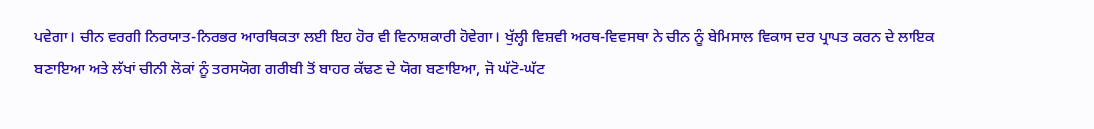ਪਵੇਗਾ। ਚੀਨ ਵਰਗੀ ਨਿਰਯਾਤ-ਨਿਰਭਰ ਆਰਥਿਕਤਾ ਲਈ ਇਹ ਹੋਰ ਵੀ ਵਿਨਾਸ਼ਕਾਰੀ ਹੋਵੇਗਾ। ਖੁੱਲ੍ਹੀ ਵਿਸ਼ਵੀ ਅਰਥ-ਵਿਵਸਥਾ ਨੇ ਚੀਨ ਨੂੰ ਬੇਮਿਸਾਲ ਵਿਕਾਸ ਦਰ ਪ੍ਰਾਪਤ ਕਰਨ ਦੇ ਲਾਇਕ ਬਣਾਇਆ ਅਤੇ ਲੱਖਾਂ ਚੀਨੀ ਲੋਕਾਂ ਨੂੰ ਤਰਸਯੋਗ ਗਰੀਬੀ ਤੋਂ ਬਾਹਰ ਕੱਢਣ ਦੇ ਯੋਗ ਬਣਾਇਆ, ਜੋ ਘੱਟੋ-ਘੱਟ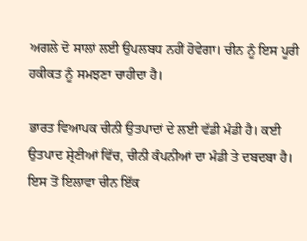ਅਗਲੇ ਦੋ ਸਾਲਾਂ ਲਈ ਉਪਲਬਧ ਨਹੀਂ ਹੋਵੇਗਾ। ਚੀਨ ਨੂੰ ਇਸ ਪੂਰੀ ਹਕੀਕਤ ਨੂੰ ਸਮਝਣਾ ਚਾਹੀਦਾ ਹੈ।

ਭਾਰਤ ਵਿਆਪਕ ਚੀਨੀ ਉਤਪਾਦਾਂ ਦੇ ਲਈ ਵੱਡੀ ਮੰਡੀ ਹੈ। ਕਈ ਉਤਪਾਦ ਸ਼੍ਰੇਣੀਆਂ ਵਿੱਚ, ਚੀਨੀ ਕੰਪਨੀਆਂ ਦਾ ਮੰਡੀ ਤੇ ਦਬਦਬਾ ਹੈ। ਇਸ ਤੋਂ ਇਲਾਵਾ ਚੀਨ ਇੱਕ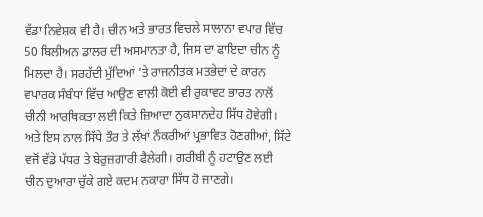ਵੱਡਾ ਨਿਵੇਸ਼ਕ ਵੀ ਹੈ। ਚੀਨ ਅਤੇ ਭਾਰਤ ਵਿਚਲੇ ਸਾਲਾਨਾ ਵਪਾਰ ਵਿੱਚ 50 ਬਿਲੀਅਨ ਡਾਲਰ ਦੀ ਅਸਮਾਨਤਾ ਹੈ, ਜਿਸ ਦਾ ਫਾਇਦਾ ਚੀਨ ਨੂੰ ਮਿਲਦਾ ਹੈ। ਸਰਹੱਦੀ ਮੁੱਦਿਆਂ 'ਤੇ ਰਾਜਨੀਤਕ ਮਤਭੇਦਾਂ ਦੇ ਕਾਰਨ ਵਪਾਰਕ ਸੰਬੰਧਾਂ ਵਿੱਚ ਆਉਣ ਵਾਲੀ ਕੋਈ ਵੀ ਰੁਕਾਵਟ ਭਾਰਤ ਨਾਲੋਂ ਚੀਨੀ ਆਰਥਿਕਤਾ ਲਈ ਕਿਤੇ ਜ਼ਿਆਦਾ ਨੁਕਸਾਨਦੇਹ ਸਿੱਧ ਹੋਵੇਗੀ। ਅਤੇ ਇਸ ਨਾਲ ਸਿੱਧੇ ਤੌਰ ਤੇ ਲੱਖਾਂ ਨੌਕਰੀਆਂ ਪ੍ਰਭਾਵਿਤ ਹੋਣਗੀਆਂ, ਸਿੱਟੇ ਵਜੋਂ ਵੱਡੇ ਪੱਧਰ ਤੇ ਬੇਰੁਜ਼ਗਾਰੀ ਫੈਲੇਗੀ। ਗਰੀਬੀ ਨੂੰ ਹਟਾਉਣ ਲਈ ਚੀਨ ਦੁਆਰਾ ਚੁੱਕੇ ਗਏ ਕਦਮ ਨਕਾਰਾ ਸਿੱਧ ਹੋ ਜਾਣਗੇ।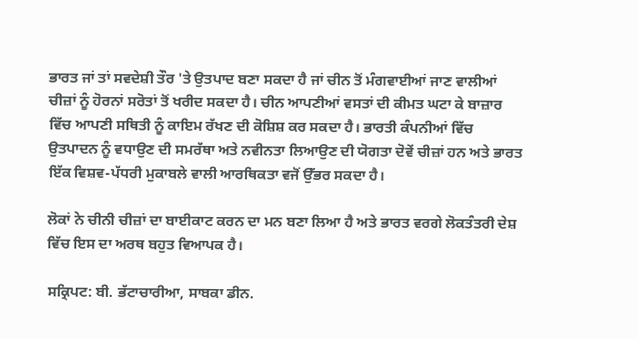ਭਾਰਤ ਜਾਂ ਤਾਂ ਸਵਦੇਸ਼ੀ ਤੌਰ 'ਤੇ ਉਤਪਾਦ ਬਣਾ ਸਕਦਾ ਹੈ ਜਾਂ ਚੀਨ ਤੋਂ ਮੰਗਵਾਈਆਂ ਜਾਣ ਵਾਲੀਆਂ ਚੀਜ਼ਾਂ ਨੂੰ ਹੋਰਨਾਂ ਸਰੋਤਾਂ ਤੋਂ ਖਰੀਦ ਸਕਦਾ ਹੈ। ਚੀਨ ਆਪਣੀਆਂ ਵਸਤਾਂ ਦੀ ਕੀਮਤ ਘਟਾ ਕੇ ਬਾਜ਼ਾਰ ਵਿੱਚ ਆਪਣੀ ਸਥਿਤੀ ਨੂੰ ਕਾਇਮ ਰੱਖਣ ਦੀ ਕੋਸ਼ਿਸ਼ ਕਰ ਸਕਦਾ ਹੈ। ਭਾਰਤੀ ਕੰਪਨੀਆਂ ਵਿੱਚ ਉਤਪਾਦਨ ਨੂੰ ਵਧਾਉਣ ਦੀ ਸਮਰੱਥਾ ਅਤੇ ਨਵੀਨਤਾ ਲਿਆਉਣ ਦੀ ਯੋਗਤਾ ਦੋਵੇਂ ਚੀਜ਼ਾਂ ਹਨ ਅਤੇ ਭਾਰਤ ਇੱਕ ਵਿਸ਼ਵ-ਪੱਧਰੀ ਮੁਕਾਬਲੇ ਵਾਲੀ ਆਰਥਿਕਤਾ ਵਜੋਂ ਉੱਭਰ ਸਕਦਾ ਹੈ।

ਲੋਕਾਂ ਨੇ ਚੀਨੀ ਚੀਜ਼ਾਂ ਦਾ ਬਾਈਕਾਟ ਕਰਨ ਦਾ ਮਨ ਬਣਾ ਲਿਆ ਹੈ ਅਤੇ ਭਾਰਤ ਵਰਗੇ ਲੋਕਤੰਤਰੀ ਦੇਸ਼ ਵਿੱਚ ਇਸ ਦਾ ਅਰਥ ਬਹੁਤ ਵਿਆਪਕ ਹੈ।

ਸਕ੍ਰਿਪਟ: ਬੀ. ਭੱਟਾਚਾਰੀਆ, ਸਾਬਕਾ ਡੀਨ.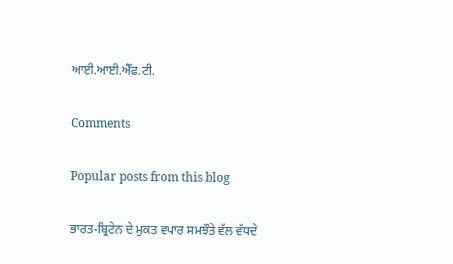ਆਈ.ਆਈ.ਐੱਫ.ਟੀ.

Comments

Popular posts from this blog

ਭਾਰਤ-ਬ੍ਰਿਟੇਨ ਦੇ ਮੁਕਤ ਵਪਾਰ ਸਮਝੌਤੇ ਵੱਲ ਵੱਧਦੇ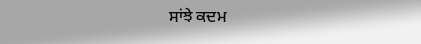ਸਾਂਝੇ ਕਦਮ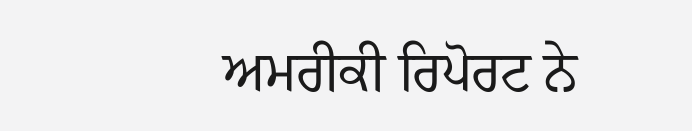ਅਮਰੀਕੀ ਰਿਪੋਰਟ ਨੇ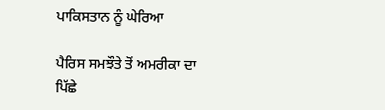ਪਾਕਿਸਤਾਨ ਨੂੰ ਘੇਰਿਆ

ਪੈਰਿਸ ਸਮਝੌਤੇ ਤੋਂ ਅਮਰੀਕਾ ਦਾ ਪਿੱਛੇ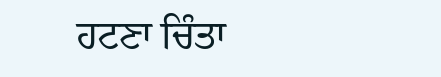ਹਟਣਾ ਚਿੰਤਾ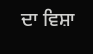ਦਾ ਵਿਸ਼ਾ